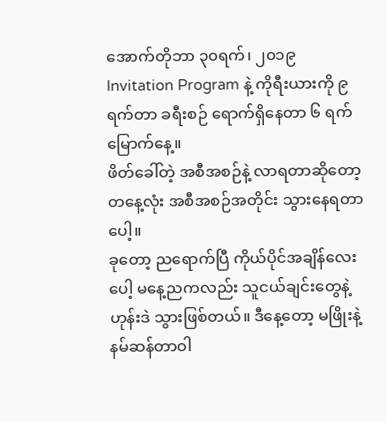အောက်တိုဘာ ၃၀ရက်၊ ၂၀၁၉
Invitation Program နဲ့ ကိုရီးယားကို ၉ရက်တာ ခရီးစဉ် ရောက်ရှိနေတာ ၆ ရက်မြောက်နေ့။
ဖိတ်ခေါ်တဲ့ အစီအစဉ်နဲ့ လာရတာဆိုတော့ တနေ့လုံး အစီအစဉ်အတိုင်း သွားနေရတာပေါ့။
ခုတော့ ညရောက်ပြီ ကိုယ်ပိုင်အချိန်လေးပေါ့ မနေ့ညကလည်း သူငယ်ချင်းတွေနဲ့ ဟုန်းဒဲ သွားဖြစ်တယ်။ ဒီနေ့တော့ မဖြိုးနဲ့ နမ်ဆန်တာဝါ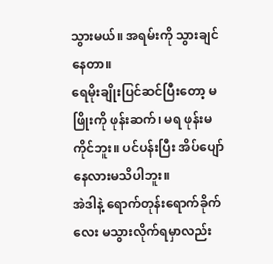သွားမယ်။ အရမ်းကို သွားချင်နေတာ။
ရေမိုးချိုးပြင်ဆင်ပြီးတော့ မဖြိုးကို ဖုန်းဆက်၊ မရ ဖုန်းမကိုင်ဘူး။ ပင်ပန်းပြီး အိပ်ပျော်နေလားမသိပါဘူး။
အဲဒါနဲ့ ရောက်တုန်းရောက်ခိုက်လေး မသွားလိုက်ရမှာလည်း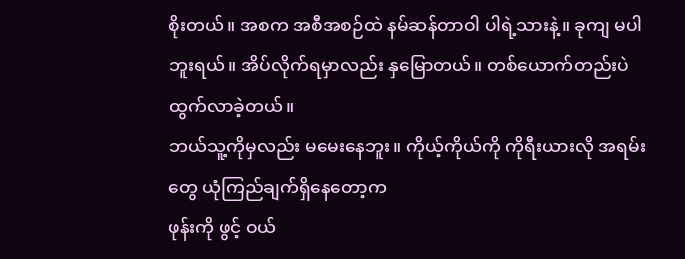စိုးတယ်။ အစက အစီအစဉ်ထဲ နမ်ဆန်တာဝါ ပါရဲ့သားနဲ့။ ခုကျ မပါဘူးရယ်။ အိပ်လိုက်ရမှာလည်း နှမြောတယ်။ တစ်ယောက်တည်းပဲ ထွက်လာခဲ့တယ်။
ဘယ်သူ့ကိုမှလည်း မမေးနေဘူး။ ကိုယ့်ကိုယ်ကို ကိုရီးယားလို အရမ်းတွေ ယုံကြည်ချက်ရှိနေတော့က
ဖုန်းကို ဖွင့် ဝယ်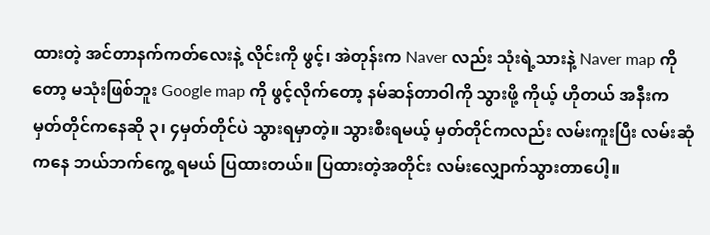ထားတဲ့ အင်တာနက်ကတ်လေးနဲ့ လိုင်းကို ဖွင့်၊ အဲတုန်းက Naver လည်း သုံးရဲ့သားနဲ့ Naver map ကိုတော့ မသုံးဖြစ်ဘူး Google map ကို ဖွင့်လိုက်တော့ နမ်ဆန်တာဝါကို သွားဖို့ ကိုယ့် ဟိုတယ် အနီးက မှတ်တိုင်ကနေဆို ၃၊ ၄မှတ်တိုင်ပဲ သွားရမှာတဲ့။ သွားစီးရမယ့် မှတ်တိုင်ကလည်း လမ်းကူးပြီး လမ်းဆုံကနေ ဘယ်ဘက်ကွေ့ ရမယ် ပြထားတယ်။ ပြထားတဲ့အတိုင်း လမ်းလျှောက်သွားတာပေါ့။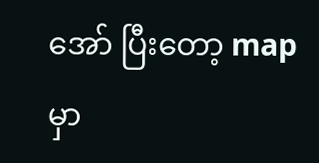အော် ပြီးတော့ map မှာ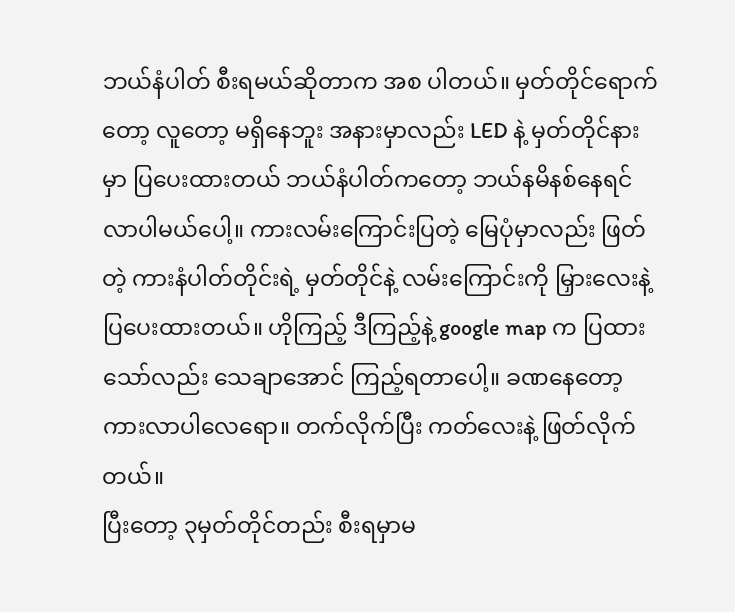ဘယ်နံပါတ် စီးရမယ်ဆိုတာက အစ ပါတယ်။ မှတ်တိုင်ရောက်တော့ လူတော့ မရှိနေဘူး အနားမှာလည်း LED နဲ့ မှတ်တိုင်နားမှာ ပြပေးထားတယ် ဘယ်နံပါတ်ကတော့ ဘယ်နမိနစ်နေရင် လာပါမယ်ပေါ့။ ကားလမ်းကြောင်းပြတဲ့ မြေပုံမှာလည်း ဖြတ်တဲ့ ကားနံပါတ်တိုင်းရဲ့ မှတ်တိုင်နဲ့ လမ်းကြောင်းကို မြှားလေးနဲ့ ပြပေးထားတယ်။ ဟိုကြည့် ဒီကြည့်နဲ့ google map က ပြထားသော်လည်း သေချာအောင် ကြည့်ရတာပေါ့။ ခဏနေတော့ ကားလာပါလေရော။ တက်လိုက်ပြီး ကတ်လေးနဲ့ ဖြတ်လိုက်တယ်။
ပြီးတော့ ၃မှတ်တိုင်တည်း စီးရမှာမ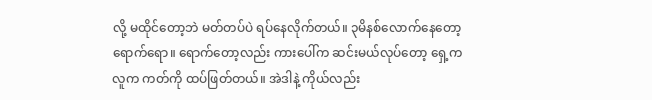လို့ မထိုင်တော့ဘဲ မတ်တပ်ပဲ ရပ်နေလိုက်တယ်။ ၃မိနစ်လောက်နေတော့ ရောက်ရော။ ရောက်တော့လည်း ကားပေါ်က ဆင်းမယ်လုပ်တော့ ရှေ့က လူက ကတ်ကို ထပ်ဖြတ်တယ်။ အဲဒါနဲ့ ကိုယ်လည်း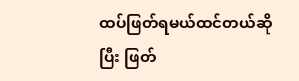ထပ်ဖြတ်ရမယ်ထင်တယ်ဆိုပြီး ဖြတ်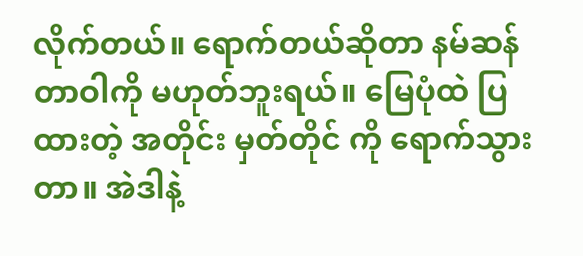လိုက်တယ်။ ရောက်တယ်ဆိုတာ နမ်ဆန်တာဝါကို မဟုတ်ဘူးရယ်။ မြေပုံထဲ ပြထားတဲ့ အတိုင်း မှတ်တိုင် ကို ရောက်သွားတာ။ အဲဒါနဲ့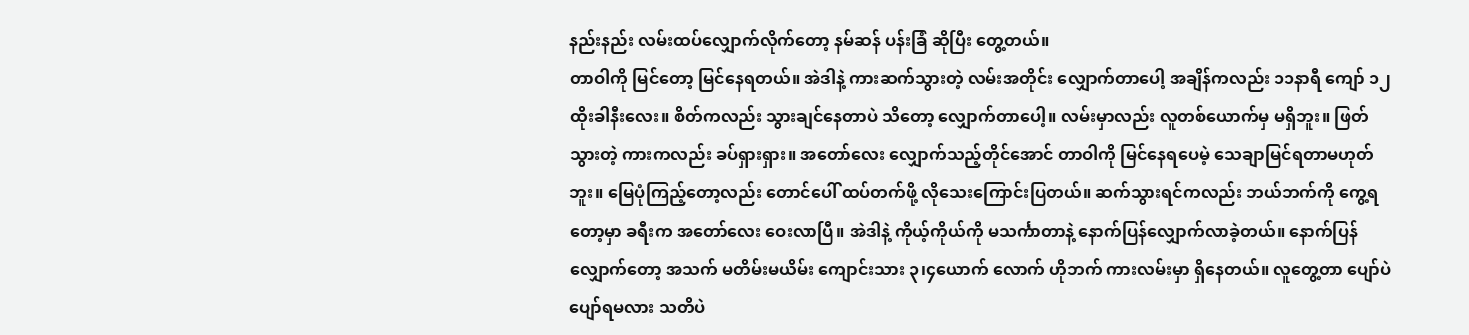နည်းနည်း လမ်းထပ်လျှောက်လိုက်တော့ နမ်ဆန် ပန်းခြံ ဆိုပြီး တွေ့တယ်။
တာဝါကို မြင်တော့ မြင်နေရတယ်။ အဲဒါနဲ့ ကားဆက်သွားတဲ့ လမ်းအတိုင်း လျှောက်တာပေါ့ အချိန်ကလည်း ၁၁နာရီ ကျော် ၁၂ ထိုးခါနီးလေး။ စိတ်ကလည်း သွားချင်နေတာပဲ သိတော့ လျှောက်တာပေါ့။ လမ်းမှာလည်း လူတစ်ယောက်မှ မရှိဘူး။ ဖြတ်သွားတဲ့ ကားကလည်း ခပ်ရှားရှား။ အတော်လေး လျှောက်သည့်တိုင်အောင် တာဝါကို မြင်နေရပေမဲ့ သေချာမြင်ရတာမဟုတ်ဘူး။ မြေပုံကြည့်တော့လည်း တောင်ပေါ် ထပ်တက်ဖို့ လိုသေးကြောင်းပြတယ်။ ဆက်သွားရင်ကလည်း ဘယ်ဘက်ကို ကွေ့ရတော့မှာ ခရီးက အတော်လေး ဝေးလာပြီ။ အဲဒါနဲ့ ကိုယ့်ကိုယ်ကို မသင်္ကာတာနဲ့ နောက်ပြန်လျှောက်လာခဲ့တယ်။ နောက်ပြန်လျှောက်တော့ အသက် မတိမ်းမယိမ်း ကျောင်းသား ၃၊၄ယောက် လောက် ဟိုဘက် ကားလမ်းမှာ ရှိနေတယ်။ လူတွေ့တာ ပျော်ပဲ ပျော်ရမလား သတိပဲ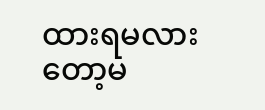ထားရမလားတော့မ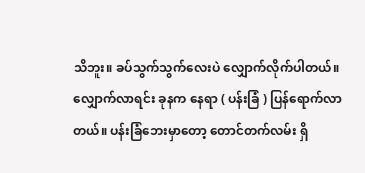သိဘူး။ ခပ်သွက်သွက်လေးပဲ လျှောက်လိုက်ပါတယ်။ လျှောက်လာရင်း ခုနက နေရာ ( ပန်းခြံ ) ပြန်ရောက်လာတယ်။ ပန်းခြံဘေးမှာတော့ တောင်တက်လမ်း ရှိ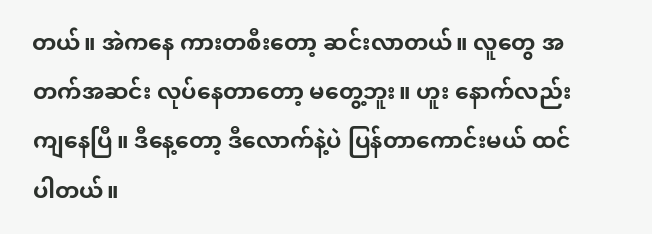တယ်။ အဲကနေ ကားတစီးတော့ ဆင်းလာတယ်။ လူတွေ အတက်အဆင်း လုပ်နေတာတော့ မတွေ့ဘူး။ ဟူး နောက်လည်း ကျနေပြီ။ ဒီနေ့တော့ ဒီလောက်နဲ့ပဲ ပြန်တာကောင်းမယ် ထင်ပါတယ်။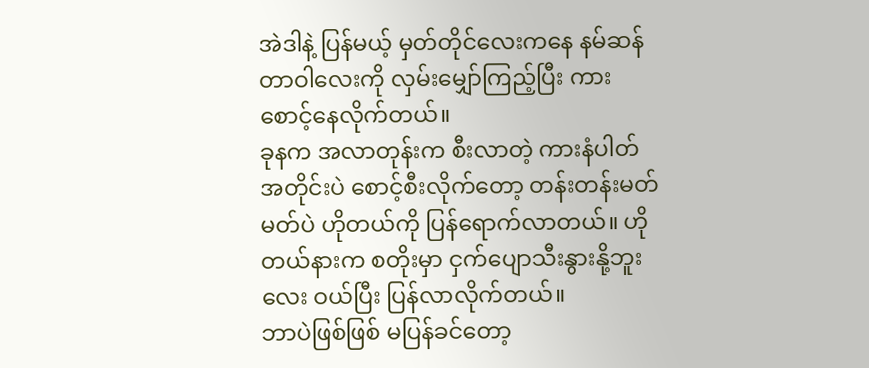အဲဒါနဲ့ ပြန်မယ့် မှတ်တိုင်လေးကနေ နမ်ဆန်တာဝါလေးကို လှမ်းမျှော်ကြည့်ပြီး ကားစောင့်နေလိုက်တယ်။
ခုနက အလာတုန်းက စီးလာတဲ့ ကားနံပါတ်အတိုင်းပဲ စောင့်စီးလိုက်တော့ တန်းတန်းမတ်မတ်ပဲ ဟိုတယ်ကို ပြန်ရောက်လာတယ်။ ဟိုတယ်နားက စတိုးမှာ ငှက်ပျောသီးနွားနို့ဘူးလေး ဝယ်ပြီး ပြန်လာလိုက်တယ်။
ဘာပဲဖြစ်ဖြစ် မပြန်ခင်တော့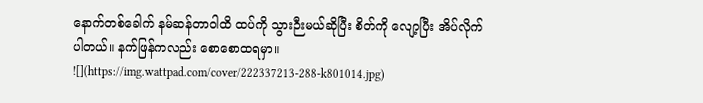နောက်တစ်ခေါက် နမ်ဆန်တာဝါထိ ထပ်ကို သွားဉီးမယ်ဆိုပြီး စိတ်ကို လျော့ပြီး အိပ်လိုက်ပါတယ်။ နက်ဖြန်ကလည်း စောစောထရမှာ။
![](https://img.wattpad.com/cover/222337213-288-k801014.jpg)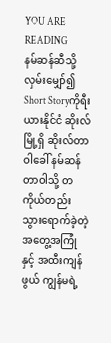YOU ARE READING
နမ်ဆန်ဆီသို့ လှမ်းမျှော်၍
Short Storyကိုရီးယားနိုင်ငံ ဆိုးလ်မြို့ရှိ ဆိုးလ်တာဝါခေါ် နမ်ဆန်တာဝါသို့ တကိုယ်တည်း သွားရောက်ခဲ့တဲ့ အတွေ့အကြုံနှင့် အထီးကျန်ဖွယ် ကျွန်မရဲ့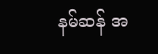နမ်ဆန် အ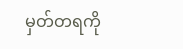မှတ်တရကို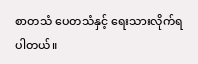စာတသံ ပေတသံနှင့် ရေးသားလိုက်ရပါတယ်။